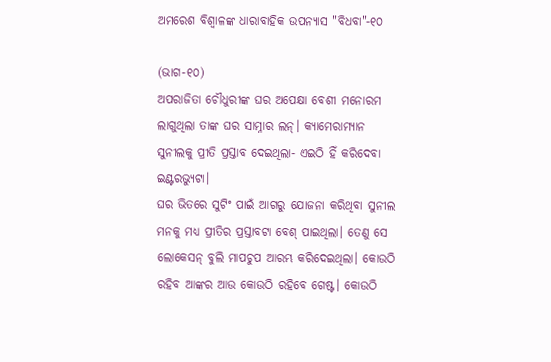ଅମରେଶ ବିଶ୍ଵାଳଙ୍କ ଧାରାବାହିକ ଉପନ୍ୟାସ "ବିଧବା"-୧୦

(ଭାଗ-୧୦)
ଅପରାଜିତା ଚୌଧୁରୀଙ୍କ ଘର ଅପେକ୍ଷା ବେଶୀ ମନୋରମ ଲାଗୁଥିଲା ତାଙ୍କ ଘର ସାମ୍ନାର ଲନ୍। କ୍ୟାମେରାମ୍ୟାନ ସୁନୀଲକୁ ପ୍ରୀତି ପ୍ରସ୍ତାବ ଦେଇଥିଲା- ଏଇଠି ହିଁ କରିଦେବା ଇଣ୍ଟରଭ୍ୟୁଟା।
ଘର ଭିତରେ ସୁଟିଂ ପାଇଁ ଆଗରୁ ଯୋଜନା କରିଥିବା ସୁନୀଲ ମନକୁ ମଧ୍ୟ ପ୍ରୀତିର ପ୍ରସ୍ତାବଟା ବେଶ୍ ପାଇଥିଲା। ତେଣୁ ସେ ଲୋକେସନ୍ ବୁଲି ମାପଚୁପ ଆରମ୍ଭ କରିଦେଇଥିଲା। କୋଉଠି ରହିବ ଆଙ୍କର ଆଉ କୋଉଠି ରହିବେ ଗେଷ୍ଟ। କୋଉଠି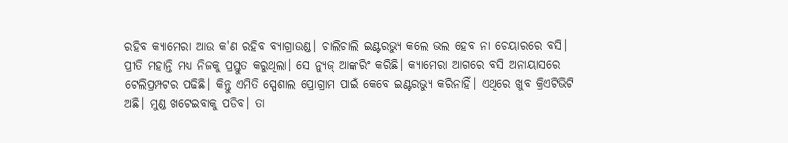ରହିବ କ୍ୟାମେରା ଆଉ କ'ଣ ରହିବ ବ୍ୟାଗ୍ରାଉଣ୍ଡ। ଚାଲିଚାଲି ଇଣ୍ଟରଭ୍ୟୁ କଲେ ଭଲ ହେବ ନା ଚେୟାରରେ ବସି।
ପ୍ରୀତି ମହାନ୍ତି ମଧ୍ୟ ନିଜକୁ ପ୍ରସ୍ତୁତ କରୁଥିଲା। ସେ ନ୍ୟୁଜ୍ ଆଙ୍କରିଂ କରିଛି। କ୍ୟାମେରା ଆଗରେ ବସି ଅନାୟାସରେ ଟେଲିପ୍ରମ୍ପଟର ପଢିଛି। କିନ୍ତୁ ଏମିତି ସ୍ପେଶାଲ ପ୍ରୋଗ୍ରାମ ପାଇଁ କେବେ ଇଣ୍ଟରଭ୍ୟୁ କରିନାହିଁ। ଏଥିରେ ଖୁବ କ୍ରିଏଟିଭିଟି ଅଛି। ମୁଣ୍ଡ ଖଟେଇବାକୁ ପଡିବ। ତା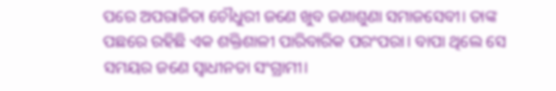ପରେ ଅପରାଜିତା ଚୌଧୁରୀ ଜଣେ ଖୁବ ଜଣାଶୁଣା ସମାଜସେବୀ। ତାଙ୍କ ପଛରେ ରହିଛି ଏକ ଶକ୍ତିଶାଳୀ ପାରିବାରିକ ପରଂପରା। ବାପା ଥିଲେ ସେ ସମୟର ଜଣେ ସ୍ୱାଧୀନତା ସଂଗ୍ରାମୀ।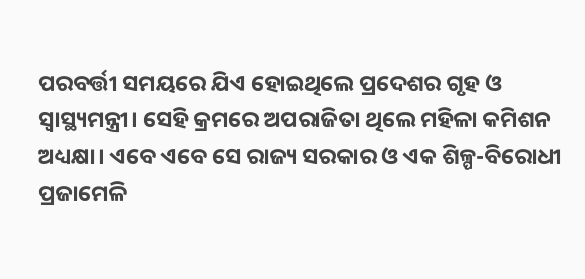ପରବର୍ତ୍ତୀ ସମୟରେ ଯିଏ ହୋଇଥିଲେ ପ୍ରଦେଶର ଗୃହ ଓ ସ୍ୱାସ୍ଥ୍ୟମନ୍ତ୍ରୀ। ସେହି କ୍ରମରେ ଅପରାଜିତା ଥିଲେ ମହିଳା କମିଶନ ଅଧ୍ୟକ୍ଷା। ଏବେ ଏବେ ସେ ରାଜ୍ୟ ସରକାର ଓ ଏକ ଶିଳ୍ପ-ବିରୋଧୀ ପ୍ରଜାମେଳି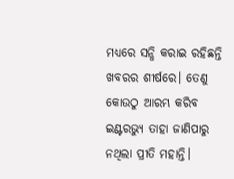ମଧ୍ୟରେ ସନ୍ଧି କରାଇ ରହିଛନ୍ତି ଖବରର ଶୀର୍ଷରେ। ତେଣୁ କୋଉଠୁ ଆରମ୍ଭ କରିବ ଇଣ୍ଟରଭ୍ୟୁ ତାହା ଜାଣିପାରୁ ନଥିଲା ପ୍ରୀତି ମହାନ୍ତି।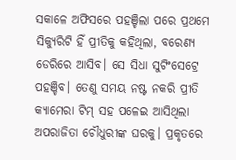ସକାଳେ ଅଫିସରେ ପହଞ୍ଚିଲା ପରେ ପ୍ରଥମେ ସିକ୍ୟୁରିଟି ହିଁ ପ୍ରୀତିକୁ କହିଥିଲା, ବରେଣ୍ୟ ଡେରିରେ ଆସିବ। ସେ ସିଧା ସୁଟିଂସେଟ୍ରେ ପହଞ୍ଚିବ। ତେଣୁ ସମୟ ନଷ୍ଟ ନକରି ପ୍ରୀତି କ୍ୟାମେରା ଟିମ୍ ସହ ପଳେଇ ଆସିଥିଲା ଅପରାଜିତା ଚୌଧୁରୀଙ୍କ ଘରକୁ। ପ୍ରକୃତରେ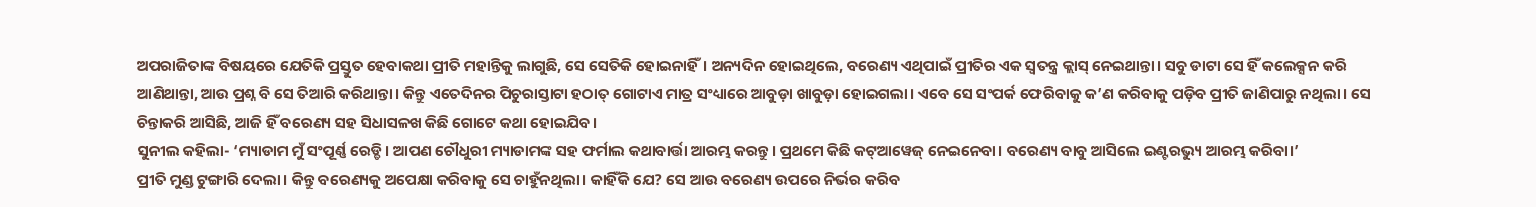ଅପରାଜିତାଙ୍କ ବିଷୟରେ ଯେତିକି ପ୍ରସ୍ତୁତ ହେବାକଥା ପ୍ରୀତି ମହାନ୍ତିକୁ ଲାଗୁଛି, ସେ ସେତିକି ହୋଇନାହିଁ। ଅନ୍ୟଦିନ ହୋଇଥିଲେ, ବରେଣ୍ୟ ଏଥିପାଇଁ ପ୍ରୀତିର ଏକ ସ୍ୱତନ୍ତ୍ର କ୍ଲାସ୍ ନେଇଥାନ୍ତା। ସବୁ ଡାଟା ସେ ହିଁ କଲେକ୍ସନ କରି ଆଣିଥାନ୍ତା, ଆଉ ପ୍ରଶ୍ନ ବି ସେ ତିଆରି କରିଥାନ୍ତା। କିନ୍ତୁ ଏତେଦିନର ପିଚୁରାସ୍ତାଟା ହଠାତ୍ ଗୋଟାଏ ମାତ୍ର ସଂଧ୍ୟାରେ ଆବୁଡ଼ା ଖାବୁଡ଼ା ହୋଇଗଲା। ଏବେ ସେ ସଂପର୍କ ଫେରିବାକୁ କ’ଣ କରିବାକୁ ପଡ଼ିବ ପ୍ରୀତି ଜାଣିପାରୁ ନଥିଲା। ସେ ଚିନ୍ତାକରି ଆସିଛି, ଆଜି ହିଁ ବରେଣ୍ୟ ସହ ସିଧାସଳଖ କିଛି ଗୋଟେ କଥା ହୋଇଯିବ।
ସୁନୀଲ କହିଲା- ‘ମ୍ୟାଡାମ ମୁଁ ସଂପୂର୍ଣ୍ଣ ରେଡ୍ଡି। ଆପଣ ଚୌଧୁରୀ ମ୍ୟାଡାମଙ୍କ ସହ ଫର୍ମାଲ କଥାବାର୍ତ୍ତା ଆରମ୍ଭ କରନ୍ତୁ। ପ୍ରଥମେ କିଛି କଟ୍ଆୱେଜ୍ ନେଇନେବା। ବରେଣ୍ୟ ବାବୁ ଆସିଲେ ଇଣ୍ଟରଭ୍ୟୁ ଆରମ୍ଭ କରିବା।’
ପ୍ରୀତି ମୁଣ୍ଡ ଟୁଙ୍ଗାରି ଦେଲା। କିନ୍ତୁ ବରେଣ୍ୟକୁ ଅପେକ୍ଷା କରିବାକୁ ସେ ଚାହୁଁନଥିଲା। କାହିଁକି ଯେ? ସେ ଆଉ ବରେଣ୍ୟ ଉପରେ ନିର୍ଭର କରିବ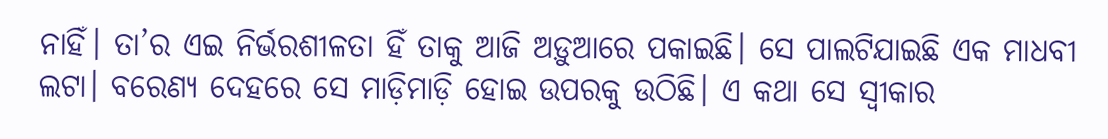ନାହିଁ। ତା’ର ଏଇ ନିର୍ଭରଶୀଳତା ହିଁ ତାକୁ ଆଜି ଅଡ଼ୁଆରେ ପକାଇଛି। ସେ ପାଲଟିଯାଇଛି ଏକ ମାଧବୀ ଲଟା। ବରେଣ୍ୟ ଦେହରେ ସେ ମାଡ଼ିମାଡ଼ି ହୋଇ ଉପରକୁ ଉଠିଛି। ଏ କଥା ସେ ସ୍ୱୀକାର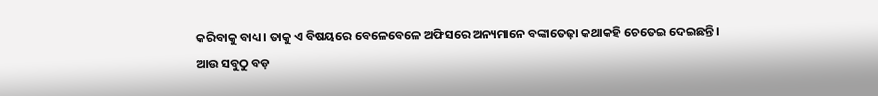କରିବାକୁ ବାଧ୍ୟ। ତାକୁ ଏ ବିଷୟରେ ବେଳେବେଳେ ଅଫିସରେ ଅନ୍ୟମାନେ ବଙ୍କାତେଢ଼ା କଥାକହି ଚେତେଇ ଦେଇଛନ୍ତି।
ଆଉ ସବୁଠୁ ବଡ଼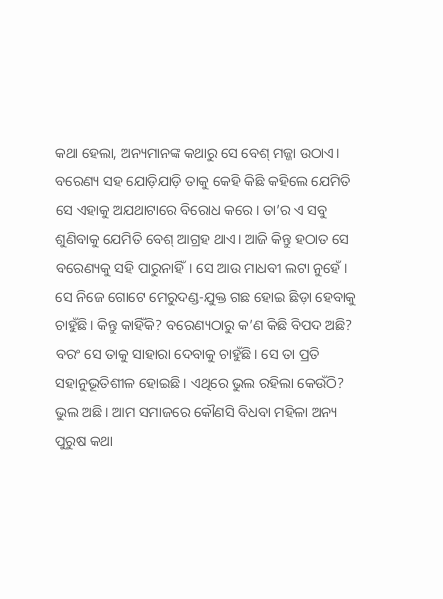କଥା ହେଲା, ଅନ୍ୟମାନଙ୍କ କଥାରୁ ସେ ବେଶ୍ ମଜ୍ଜା ଉଠାଏ। ବରେଣ୍ୟ ସହ ଯୋଡ଼ିଯାଡ଼ି ତାକୁ କେହି କିଛି କହିଲେ ଯେମିତି ସେ ଏହାକୁ ଅଯଥାଟାରେ ବିରୋଧ କରେ। ତା’ର ଏ ସବୁ ଶୁଣିବାକୁ ଯେମିତି ବେଶ୍ ଆଗ୍ରହ ଥାଏ। ଆଜି କିନ୍ତୁ ହଠାତ ସେ ବରେଣ୍ୟକୁ ସହି ପାରୁନାହିଁ। ସେ ଆଉ ମାଧବୀ ଲଟା ନୁହେଁ। ସେ ନିଜେ ଗୋଟେ ମେରୁଦଣ୍ଡ-ଯୁକ୍ତ ଗଛ ହୋଇ ଛିଡ଼ା ହେବାକୁ ଚାହୁଁଛି। କିନ୍ତୁ କାହିଁକି? ବରେଣ୍ୟଠାରୁ କ’ଣ କିଛି ବିପଦ ଅଛି? ବରଂ ସେ ତାକୁ ସାହାରା ଦେବାକୁ ଚାହୁଁଛି। ସେ ତା ପ୍ରତି ସହାନୁଭୂତିଶୀଳ ହୋଇଛି। ଏଥିରେ ଭୁଲ ରହିଲା କେଉଁଠି?
ଭୁଲ ଅଛି। ଆମ ସମାଜରେ କୌଣସି ବିଧବା ମହିଳା ଅନ୍ୟ ପୁରୁଷ କଥା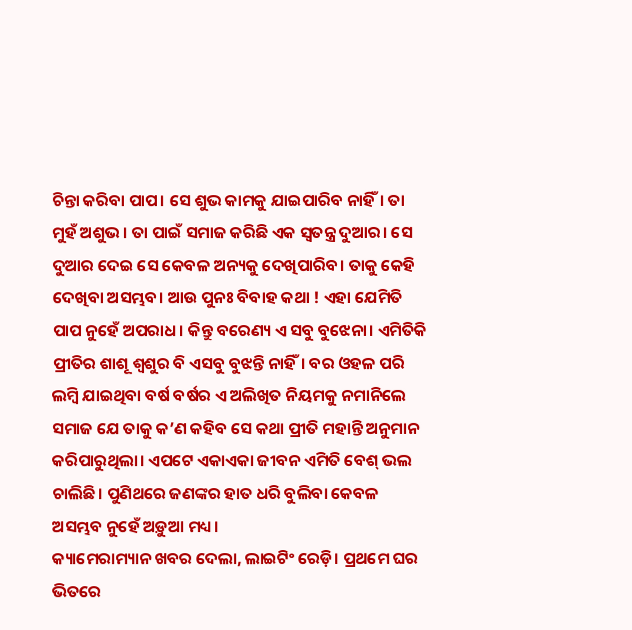ଚିନ୍ତା କରିବା ପାପ। ସେ ଶୁଭ କାମକୁ ଯାଇପାରିବ ନାହିଁ। ତା ମୁହଁ ଅଶୁଭ। ତା ପାଇଁ ସମାଜ କରିଛି ଏକ ସ୍ୱତନ୍ତ୍ର ଦୁଆର। ସେ ଦୁଆର ଦେଇ ସେ କେବଳ ଅନ୍ୟକୁ ଦେଖିପାରିବ। ତାକୁ କେହି ଦେଖିବା ଅସମ୍ଭବ। ଆଉ ପୁନଃ ବିବାହ କଥା ! ଏହା ଯେମିତି ପାପ ନୁହେଁ ଅପରାଧ। କିନ୍ତୁ ବରେଣ୍ୟ ଏ ସବୁ ବୁଝେନା। ଏମିତିକି ପ୍ରୀତିର ଶାଶୂ ଶ୍ୱଶୁର ବି ଏସବୁ ବୁଝନ୍ତି ନାହିଁ। ବର ଓହଳ ପରି ଲମ୍ୱି ଯାଇଥିବା ବର୍ଷ ବର୍ଷର ଏ ଅଲିଖିତ ନିୟମକୁ ନମାନିଲେ ସମାଜ ଯେ ତାକୁ କ’ଣ କହିବ ସେ କଥା ପ୍ରୀତି ମହାନ୍ତି ଅନୁମାନ କରିପାରୁଥିଲା। ଏପଟେ ଏକାଏକା ଜୀବନ ଏମିତି ବେଶ୍ ଭଲ ଚାଲିଛି। ପୁଣିଥରେ ଜଣଙ୍କର ହାତ ଧରି ବୁଲିବା କେବଳ ଅସମ୍ଭବ ନୁହେଁ ଅଡ଼ୁଆ ମଧ୍ୟ।
କ୍ୟାମେରାମ୍ୟାନ ଖବର ଦେଲା, ଲାଇଟିଂ ରେଡ଼ି। ପ୍ରଥମେ ଘର ଭିତରେ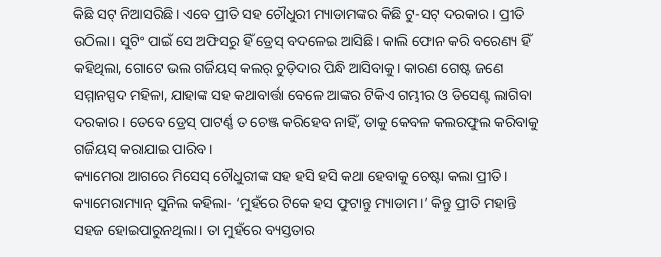କିଛି ସଟ୍ ନିଆସରିଛି। ଏବେ ପ୍ରୀତି ସହ ଚୌଧୁରୀ ମ୍ୟାଡାମଙ୍କର କିଛି ଟୁ-ସଟ୍ ଦରକାର। ପ୍ରୀତି ଉଠିଲା। ସୁଟିଂ ପାଇଁ ସେ ଅଫିସରୁ ହିଁ ଡ୍ରେସ୍ ବଦଳେଇ ଆସିଛି। କାଲି ଫୋନ କରି ବରେଣ୍ୟ ହିଁ କହିଥିଲା, ଗୋଟେ ଭଲ ଗର୍ଜିୟସ୍ କଲର୍ ଚୁଡ଼ିଦାର ପିନ୍ଧି ଆସିବାକୁ। କାରଣ ଗେଷ୍ଟ ଜଣେ ସମ୍ମାନସ୍ପଦ ମହିଳା, ଯାହାଙ୍କ ସହ କଥାବାର୍ତ୍ତା ବେଳେ ଆଙ୍କର ଟିକିଏ ଗମ୍ଭୀର ଓ ଡିସେଣ୍ଟ ଲାଗିବା ଦରକାର। ତେବେ ଡ୍ରେସ୍ ପାଟର୍ଣ୍ଣ ତ ଚେଞ୍ଜ କରିହେବ ନାହିଁ, ତାକୁ କେବଳ କଲରଫୁଲ କରିବାକୁ ଗର୍ଜିୟସ୍ କରାଯାଇ ପାରିବ।
କ୍ୟାମେରା ଆଗରେ ମିସେସ୍ ଚୌଧୁରୀଙ୍କ ସହ ହସି ହସି କଥା ହେବାକୁ ଚେଷ୍ଟା କଲା ପ୍ରୀତି। କ୍ୟାମେରାମ୍ୟାନ୍ ସୁନିଲ କହିଲା- ‘ମୁହଁରେ ଟିକେ ହସ ଫୁଟାନ୍ତୁ ମ୍ୟାଡାମ।’ କିନ୍ତୁ ପ୍ରୀତି ମହାନ୍ତି ସହଜ ହୋଇପାରୁନଥିଲା। ତା ମୁହଁରେ ବ୍ୟସ୍ତତାର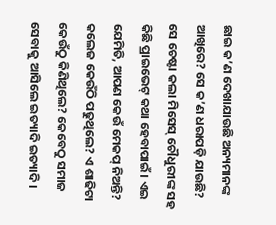ଛାଇ କ’ଣ ଦେଖାଯାଉଛି ଅନ୍ୟମାନଙ୍କ ଆଖିରେ? ସେ କ’ଣ ଧରାପଡ଼ି ଯାଉଛି? ସେ ଚେଷ୍ଟା କଲା ମିସେସ୍ ଚୌଧୁରୀଙ୍କ ସହ କିଛି ପ୍ରାଇଭେଟ୍ କଥା ହେବାପାଇଁ। ଏଇ ଯେମିତି, ଆପଣ କେଉଁ ମେକପ୍ ନିଅନ୍ତି? କଲେଜ କେଉଁଠି ପଢୁଥିଲେ? ଏ ଶାଢିଟା କେଉଁଠୁ କିଣିଥିଲେ? କେବେଠୁ ସମାଜ ସେବାକୁ ଆସିଲେ ଇତ୍ୟାଦି ଇତ୍ୟାଦି।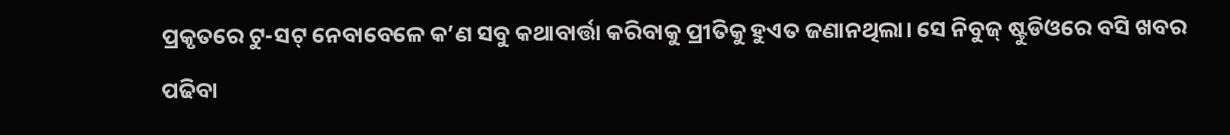ପ୍ରକୃତରେ ଟୁ-ସଟ୍ ନେବାବେଳେ କ’ଣ ସବୁ କଥାବାର୍ତ୍ତା କରିବାକୁ ପ୍ରୀତିକୁ ହୁଏତ ଜଣାନଥିଲା। ସେ ନିବୁଜ୍ ଷ୍ଟୁଡିଓରେ ବସି ଖବର ପଢିବା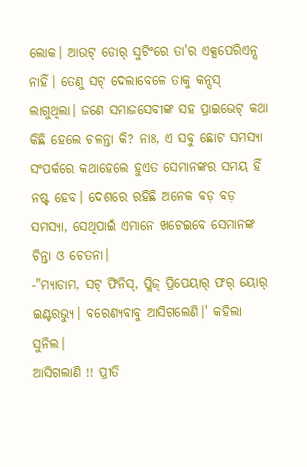ଲୋକ। ଆଉଟ୍ ଡୋର୍ ସୁଟିଂରେ ତା'ର ଏକ୍ସପେରିଏନ୍ସ ନାହିଁ। ତେଣୁ ସଟ୍ ଦେଲାବେଳେ ତାକୁ କନ୍ସସ୍ ଲାଗୁଥିଲା। ଜଣେ ସମାଜସେବୀଙ୍କ ସହ ପ୍ରାଇଭେଟ୍ କଥା କିଛି ହେଲେ ଚଳନ୍ତା କି? ନାଃ, ଏ ସବୁ ଛୋଟ ସମସ୍ୟା ସଂପର୍କରେ କଥାହେଲେ ହୁଏତ ସେମାନଙ୍କର ସମୟ ହିଁ ନଷ୍ଟ ହେବ। ଦେଶରେ ରହିଛି ଅନେକ ବଡ଼ ବଡ଼ ସମସ୍ୟା, ସେଥିପାଇଁ ଏମାନେ ଖଟେଇବେ ସେମାନଙ୍କ ଚିନ୍ତା ଓ ଚେତନା।
-"ମ୍ୟାଡାମ, ସଟ୍ ଫିନିସ୍, ପ୍ଲିଜ୍ ପ୍ରିପେୟାର୍ ଫର୍ ୟୋର୍ ଇଣ୍ଟରଭ୍ୟୁ। ବରେଣ୍ୟବାବୁ ଆସିଗଲେଣି।' କହିଲା ସୁନିଲ।
ଆସିଗଲାଣି !! ପ୍ରୀତି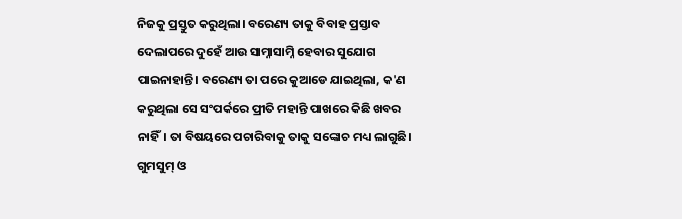ନିଜକୁ ପ୍ରସ୍ତୁତ କରୁଥିଲା। ବରେଣ୍ୟ ତାକୁ ବିବାହ ପ୍ରସ୍ତାବ ଦେଲାପରେ ଦୁହେଁ ଆଉ ସାମ୍ନାସାମ୍ନି ହେବାର ସୁଯୋଗ ପାଇନାହାନ୍ତି। ବରେଣ୍ୟ ତା ପରେ କୁଆଡେ ଯାଇଥିଲା, କ'ଣ କରୁଥିଲା ସେ ସଂପର୍କରେ ପ୍ରୀତି ମହାନ୍ତି ପାଖରେ କିଛି ଖବର ନାହିଁ। ତା ବିଷୟରେ ପଚାରିବାକୁ ତାକୁ ସଙ୍କୋଚ ମଧ୍ୟ ଲାଗୁଛି। ଗୁମସୁମ୍ ଓ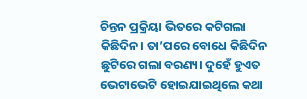ଚିନ୍ତନ ପ୍ରକ୍ରିୟା ଭିତରେ କଟିଗଲା କିଛିଦିନ। ତା’ପରେ ବୋଧେ କିଛିଦିନ ଛୁଟିରେ ଗଲା ବରଣ୍ୟ। ଦୁହେଁ ହୁଏତ ଭେଟାଭେଟି ହୋଇଯାଇଥିଲେ କଥା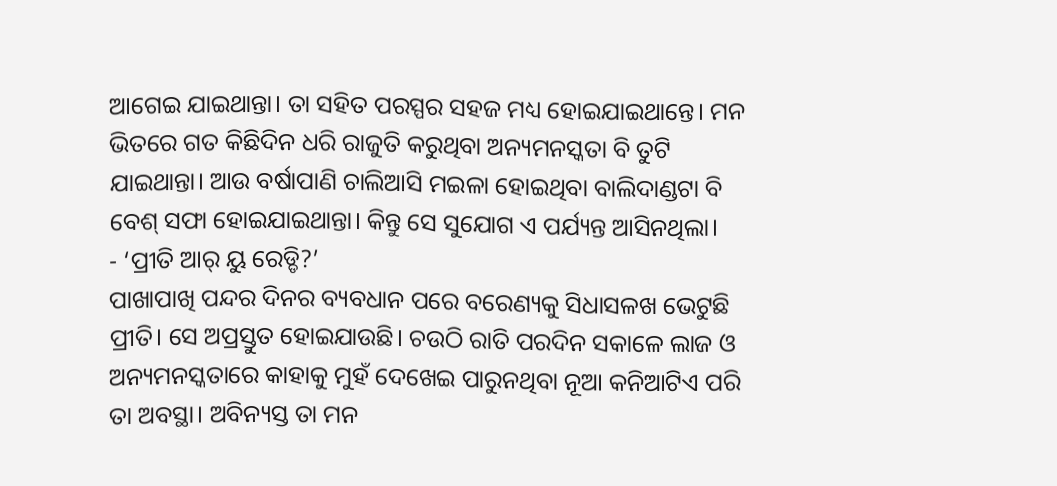ଆଗେଇ ଯାଇଥାନ୍ତା। ତା ସହିତ ପରସ୍ପର ସହଜ ମଧ୍ୟ ହୋଇଯାଇଥାନ୍ତେ। ମନ ଭିତରେ ଗତ କିଛିଦିନ ଧରି ରାଜୁତି କରୁଥିବା ଅନ୍ୟମନସ୍କତା ବି ତୁଟି ଯାଇଥାନ୍ତା। ଆଉ ବର୍ଷାପାଣି ଚାଲିଆସି ମଇଳା ହୋଇଥିବା ବାଲିଦାଣ୍ଡଟା ବି ବେଶ୍ ସଫା ହୋଇଯାଇଥାନ୍ତା। କିନ୍ତୁ ସେ ସୁଯୋଗ ଏ ପର୍ଯ୍ୟନ୍ତ ଆସିନଥିଲା।
- ‘ପ୍ରୀତି ଆର୍ ୟୁ ରେଡ୍ଡି?’
ପାଖାପାଖି ପନ୍ଦର ଦିନର ବ୍ୟବଧାନ ପରେ ବରେଣ୍ୟକୁ ସିଧାସଳଖ ଭେଟୁଛି ପ୍ରୀତି। ସେ ଅପ୍ରସ୍ତୁତ ହୋଇଯାଉଛି। ଚଉଠି ରାତି ପରଦିନ ସକାଳେ ଲାଜ ଓ ଅନ୍ୟମନସ୍କତାରେ କାହାକୁ ମୁହଁ ଦେଖେଇ ପାରୁନଥିବା ନୂଆ କନିଆଟିଏ ପରି ତା ଅବସ୍ଥା। ଅବିନ୍ୟସ୍ତ ତା ମନ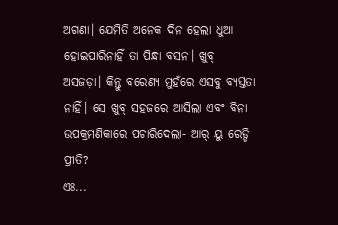ଅଗଣା। ଯେମିତି ଅନେକ ଦିନ ହେଲା ଧୁଆ ହୋଇପାରିନାହିଁ ତା ପିନ୍ଧା ବସନ। ଖୁବ୍ ଅସଜଡ଼ା। କିନ୍ତୁ ବରେଣ୍ୟ ମୁହଁରେ ଏସବୁ ବ୍ୟସ୍ତତା ନାହିଁ। ସେ ଖୁବ୍ ସହଜରେ ଆସିଲା ଏବଂ ବିନା ଉପକ୍ରମଣିକାରେ ପଚାରିଦେଲା- ଆର୍ ୟୁ ରେଡ୍ଡି ପ୍ରୀତି?
ଏଃ...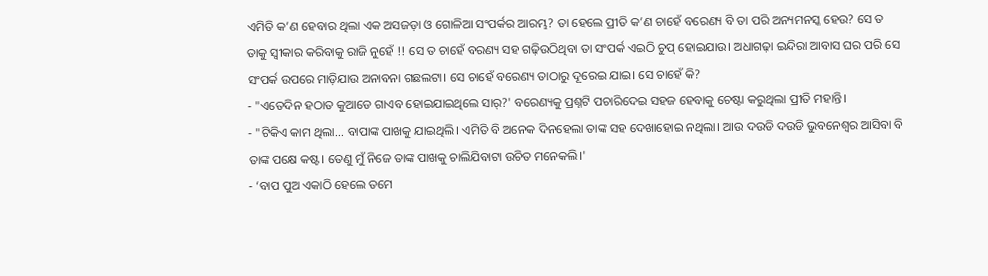ଏମିତି କ’ଣ ହେବାର ଥିଲା ଏକ ଅସଜଡ଼ା ଓ ଗୋଳିଆ ସଂପର୍କର ଆରମ୍ଭ? ତା ହେଲେ ପ୍ରୀତି କ’ଣ ଚାହେଁ ବରେଣ୍ୟ ବି ତା ପରି ଅନ୍ୟମନସ୍କ ହେଉ? ସେ ତ ତାକୁ ସ୍ୱୀକାର କରିବାକୁ ରାଜି ନୁହେଁ !! ସେ ତ ଚାହେଁ ବରଣ୍ୟ ସହ ଗଢ଼ିଉଠିଥିବା ତା ସଂପର୍କ ଏଇଠି ଚୁପ୍ ହୋଇଯାଉ। ଅଧାଗଢ଼ା ଇନ୍ଦିରା ଆବାସ ଘର ପରି ସେ ସଂପର୍କ ଉପରେ ମାଡ଼ିଯାଉ ଅନାବନା ଗଛଲଟା। ସେ ଚାହେଁ ବରେଣ୍ୟ ତାଠାରୁ ଦୂରେଇ ଯାଇ। ସେ ଚାହେଁ କି?
- "ଏତେଦିନ ହଠାତ କୁଆଡେ ଗାଏବ ହୋଇଯାଇଥିଲେ ସାର୍?' ବରେଣ୍ୟକୁ ପ୍ରଶ୍ନଟି ପଚାରିଦେଇ ସହଜ ହେବାକୁ ଚେଷ୍ଟା କରୁଥିଲା ପ୍ରୀତି ମହାନ୍ତି।
- "ଟିକିଏ କାମ ଥିଲା... ବାପାଙ୍କ ପାଖକୁ ଯାଇଥିଲି। ଏମିତି ବି ଅନେକ ଦିନହେଲା ତାଙ୍କ ସହ ଦେଖାହୋଇ ନଥିଲା। ଆଉ ଦଉଡି ଦଉଡି ଭୁବନେଶ୍ୱର ଆସିବା ବି ତାଙ୍କ ପକ୍ଷେ କଷ୍ଟ। ତେଣୁ ମୁଁ ନିଜେ ତାଙ୍କ ପାଖକୁ ଚାଲିଯିବାଟା ଉଚିତ ମନେକଲି।'
- ‘ବାପ ପୁଅ ଏକାଠି ହେଲେ ତମେ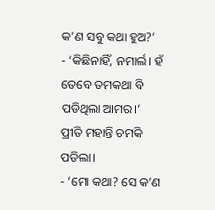କ’ଣ ସବୁ କଥା ହୁଅ?’
- ‘କିଛିନାହିଁ, ନମାର୍ଲ। ହଁ ତେବେ ତମକଥା ବି ପଡିଥିଲା ଆମର।’
ପ୍ରୀତି ମହାନ୍ତି ଚମକି ପଡିଲା।
- ‘ମୋ କଥା? ସେ କ’ଣ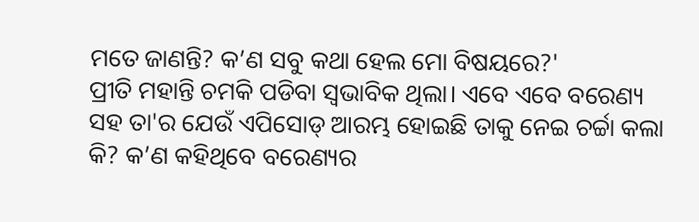ମତେ ଜାଣନ୍ତି? କ’ଣ ସବୁ କଥା ହେଲ ମୋ ବିଷୟରେ?'
ପ୍ରୀତି ମହାନ୍ତି ଚମକି ପଡିବା ସ୍ୱଭାବିକ ଥିଲା। ଏବେ ଏବେ ବରେଣ୍ୟ ସହ ତା'ର ଯେଉଁ ଏପିସୋଡ୍ ଆରମ୍ଭ ହୋଇଛି ତାକୁ ନେଇ ଚର୍ଚ୍ଚା କଲା କି? କ’ଣ କହିଥିବେ ବରେଣ୍ୟର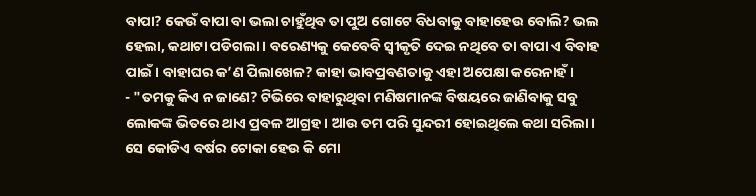ବାପା? କେଉଁ ବାପା ବା ଭଲା ଚାହୁଁଥିବ ତା ପୁଅ ଗୋଟେ ବିଧବାକୁ ବାହାହେଉ ବୋଲି? ଭଲ ହେଲା, କଥାଟା ପଡିଗଲା। ବରେଣ୍ୟକୁ କେବେବି ସ୍ୱୀକୃତି ଦେଇ ନଥିବେ ତା ବାପା ଏ ବିବାହ ପାଇଁ। ବାହାଘର କ’ଣ ପିଲାଖେଳ? କାହା ଭାବପ୍ରବଣତାକୁ ଏହା ଅପେକ୍ଷା କରେନାହଁ।
- "ତମକୁ କିଏ ନ ଜାଣେ? ଟିଭିରେ ବାହାରୁଥିବା ମଣିଷମାନଙ୍କ ବିଷୟରେ ଜାଣିବାକୁ ସବୁ ଲୋକଙ୍କ ଭିତରେ ଥାଏ ପ୍ରବଳ ଆଗ୍ରହ। ଆଉ ତମ ପରି ସୁନ୍ଦରୀ ହୋଇଥିଲେ କଥା ସରିଲା। ସେ କୋଡିଏ ବର୍ଷର ଟୋକା ହେଉ କି ମୋ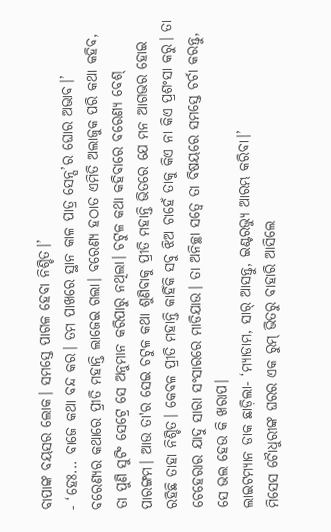ବାପାଙ୍କ ବୟସର ଲୋକ। ସମସ୍ତେ ପାଗଳ ହେବା ନିଶ୍ଚିତ।’
- ‘ହେଃ... ବାଜେ କଥା ବନ୍ଦ କର। ତମ ପାଖରେ ସ୍ଥାନ କାଳ ପାତ୍ର ସେନ୍ସ’ର ଘୋର ଅଭାବ।’
ବରେଣ୍ୟର କଥାରେ ପ୍ରୀତି ମହାନ୍ତି ଲାଜେଇ ଗଲା। ବରେଣ୍ୟ ହଠାତ ଏମିତି ଅଲାଜୁକ ପରି କଥା କହିବ, ତା ପୁଣି ସୁଟିଂ ସେଟ୍ରେ ସେ ଅନୁମାନ କରିପାରୁ ନଥିଲା। ଚଟୁଳ କଥା କହିବାରେ ବରେଣ୍ୟ ବେଶ୍ ପାରଙ୍ଗମ। ଆଉ ତା'ର ସେଇ ଚଟୁଳ କଥା ଶୁଣିବାକୁ ପ୍ରୀତି ମହାନ୍ତି ଭିତରେ ଯେ ମନ ଆଗଭର ହୋଇ ରହିଛି ତାହା ନିଶ୍ଚିତ। କେବଳ ପ୍ରୀତି ମହାନ୍ତି କାହିଁକି ସବୁ ଝିଅ ଚାହେଁ ତାକୁ କିଏ ନା କିଏ ପ୍ରଶଂସା କରୁ। ତା ଚେହେରାର ଯାଦୁ ସାରା ସଂସାରରେ ମାଡିଯାଉ। ତା ଅନିଚ୍ଛା ସତ୍ୱେ ତା ବିଷୟରେ ସମସ୍ତେ ଚର୍ଚା କରନ୍ତୁ, ସେ ଭଲ ହେଉ କି ଖରାପ।
ଲାଇଟମ୍ୟାନ ଡାକ ଛାଡ଼ିଲା- ‘ମ୍ୟାଡାମ, ସାର୍ ଆସନ୍ତୁ, ଇଣ୍ଟରଭ୍ୟୁ ଆରମ୍ଭ କରିବା।’
ମିସେସ ଚୈାଧୁରୀଙ୍କ ଘରର ଏକ ରୁମ୍ ଭିତରୁ ବାହାରି ଆସିଲେ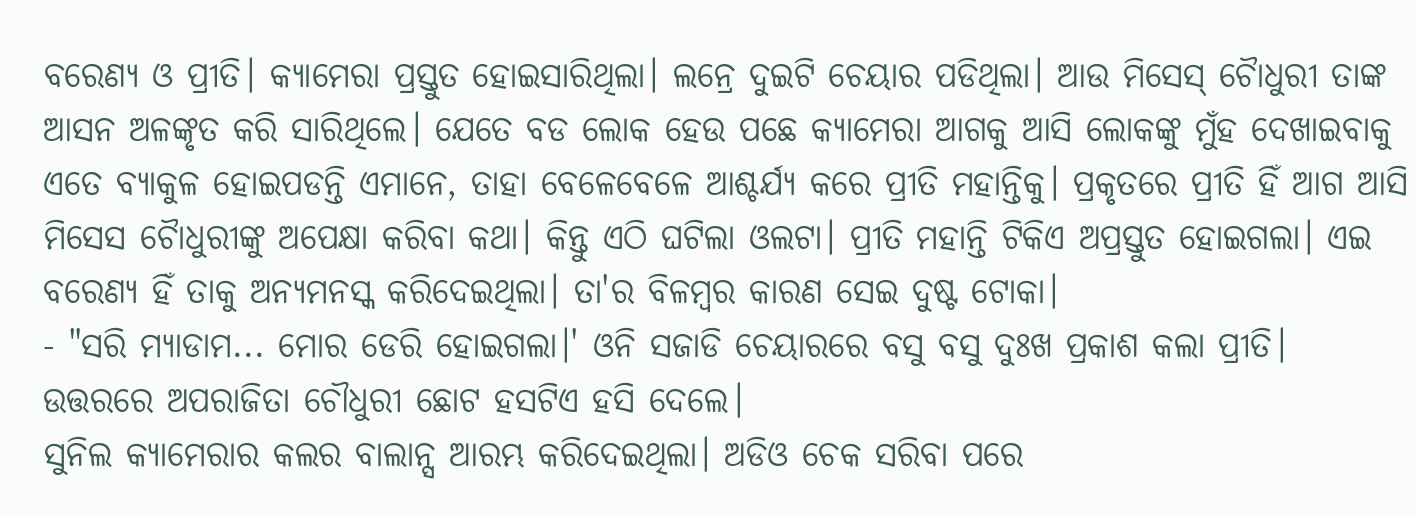ବରେଣ୍ୟ ଓ ପ୍ରୀତି। କ୍ୟାମେରା ପ୍ରସ୍ତୁତ ହୋଇସାରିଥିଲା। ଲନ୍ରେ ଦୁଇଟି ଚେୟାର ପଡିଥିଲା। ଆଉ ମିସେସ୍ ଚୈାଧୁରୀ ତାଙ୍କ ଆସନ ଅଳଙ୍କୃତ କରି ସାରିଥିଲେ। ଯେତେ ବଡ ଲୋକ ହେଉ ପଛେ କ୍ୟାମେରା ଆଗକୁ ଆସି ଲୋକଙ୍କୁ ମୁଁହ ଦେଖାଇବାକୁ ଏତେ ବ୍ୟାକୁଳ ହୋଇପଡନ୍ତି ଏମାନେ, ତାହା ବେଳେବେଳେ ଆଶ୍ଚର୍ଯ୍ୟ କରେ ପ୍ରୀତି ମହାନ୍ତିକୁ। ପ୍ରକୃତରେ ପ୍ରୀତି ହିଁ ଆଗ ଆସି ମିସେସ ଚୈାଧୁରୀଙ୍କୁ ଅପେକ୍ଷା କରିବା କଥା। କିନ୍ତୁ ଏଠି ଘଟିଲା ଓଲଟା। ପ୍ରୀତି ମହାନ୍ତି ଟିକିଏ ଅପ୍ରସ୍ତୁତ ହୋଇଗଲା। ଏଇ ବରେଣ୍ୟ ହିଁ ତାକୁ ଅନ୍ୟମନସ୍କ କରିଦେଇଥିଲା। ତା'ର ବିଳମ୍ୱର କାରଣ ସେଇ ଦୁଷ୍ଟ ଟୋକା।
- "ସରି ମ୍ୟାଡାମ... ମୋର ଡେରି ହୋଇଗଲା।' ଓନି ସଜାଡି ଚେୟାରରେ ବସୁ ବସୁ ଦୁଃଖ ପ୍ରକାଶ କଲା ପ୍ରୀତି। ଉତ୍ତରରେ ଅପରାଜିତା ଚୌଧୁରୀ ଛୋଟ ହସଟିଏ ହସି ଦେଲେ।
ସୁନିଲ କ୍ୟାମେରାର କଲର ବାଲାନ୍ସ ଆରମ୍ଭ କରିଦେଇଥିଲା। ଅଡିଓ ଚେକ ସରିବା ପରେ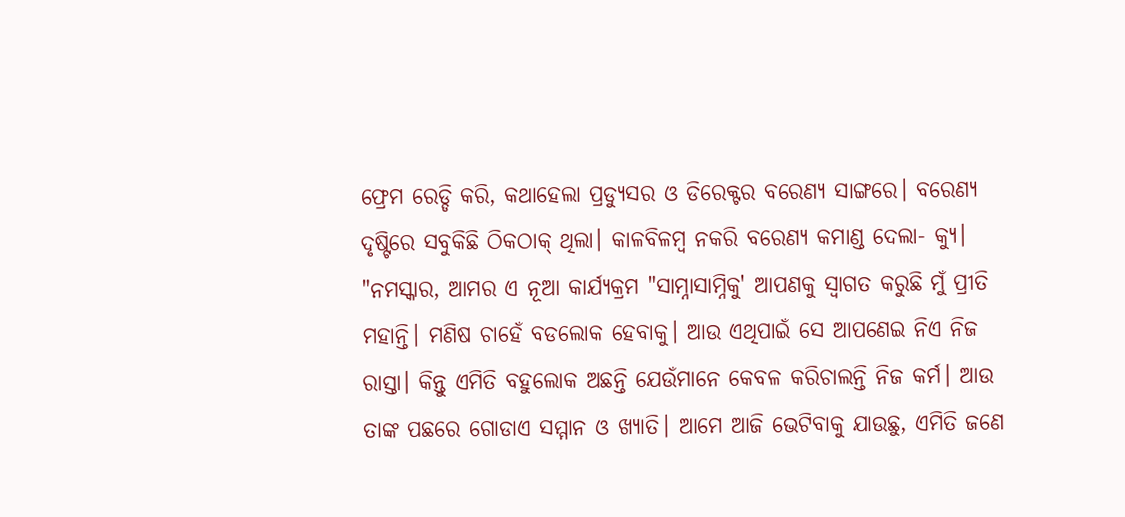ଫ୍ରେମ ରେଡ୍ଡି କରି, କଥାହେଲା ପ୍ରଡ୍ୟୁସର ଓ ଡିରେକ୍ଟର ବରେଣ୍ୟ ସାଙ୍ଗରେ। ବରେଣ୍ୟ ଦୃଷ୍ଟିରେ ସବୁକିଛି ଠିକଠାକ୍ ଥିଲା। କାଳବିଳମ୍ୱ ନକରି ବରେଣ୍ୟ କମାଣ୍ଡ ଦେଲା- କ୍ୟୁ।
"ନମସ୍କାର, ଆମର ଏ ନୂଆ କାର୍ଯ୍ୟକ୍ରମ "ସାମ୍ନାସାମ୍ନିକୁ' ଆପଣକୁ ସ୍ୱାଗତ କରୁଛି ମୁଁ ପ୍ରୀତି ମହାନ୍ତି। ମଣିଷ ଚାହେଁ ବଡଲୋକ ହେବାକୁ। ଆଉ ଏଥିପାଇଁ ସେ ଆପଣେଇ ନିଏ ନିଜ ରାସ୍ତା। କିନ୍ତୁ ଏମିତି ବହୁଲୋକ ଅଛନ୍ତି ଯେଉଁମାନେ କେବଳ କରିଚାଲନ୍ତି ନିଜ କର୍ମ। ଆଉ ତାଙ୍କ ପଛରେ ଗୋଡାଏ ସମ୍ମାନ ଓ ଖ୍ୟାତି। ଆମେ ଆଜି ଭେଟିବାକୁ ଯାଉଛୁ, ଏମିତି ଜଣେ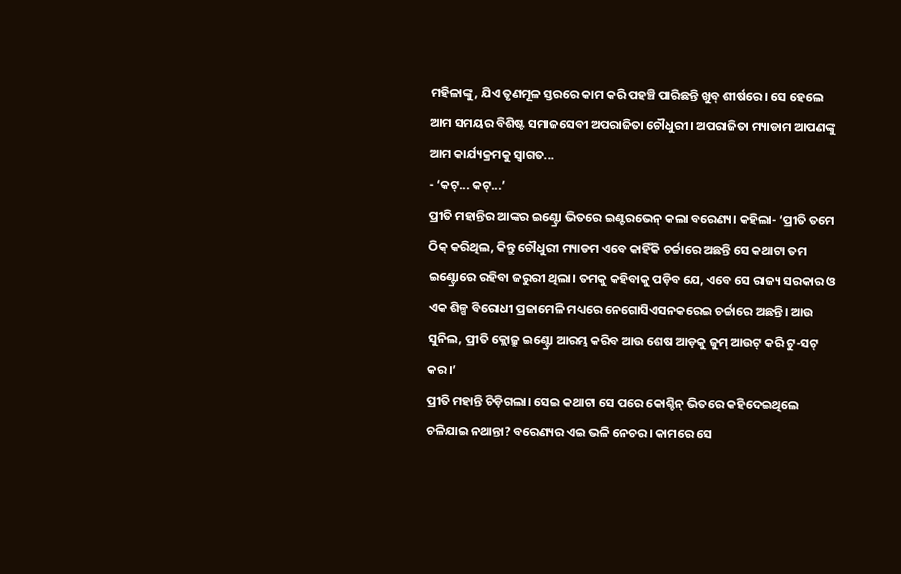ମହିଳାଙ୍କୁ, ଯିଏ ତୃଣମୂଳ ସ୍ତରରେ କାମ କରି ପହଞ୍ଚି ପାରିଛନ୍ତି ଖୁବ୍ ଶୀର୍ଷରେ। ସେ ହେଲେ ଆମ ସମୟର ବିଶିଷ୍ଟ ସମାଜସେବୀ ଅପରାଜିତା ଚୌଧୁରୀ। ଅପରାଜିତା ମ୍ୟାଡାମ ଆପଣଙ୍କୁ ଆମ କାର୍ଯ୍ୟକ୍ରମକୁ ସ୍ୱାଗତ...
- ‘କଟ୍... କଟ୍...’
ପ୍ରୀତି ମହାନ୍ତିର ଆଙ୍କର ଇଣ୍ଟ୍ରୋ ଭିତରେ ଇଣ୍ଟରଭେନ୍ କଲା ବରେଣ୍ୟ। କହିଲା- ‘ପ୍ରୀତି ତମେ ଠିକ୍ କରିଥିଲ, କିନ୍ତୁ ଚୌଧୁରୀ ମ୍ୟାଡମ ଏବେ କାହିଁକି ଚର୍ଚ୍ଚାରେ ଅଛନ୍ତି ସେ କଥାଟା ତମ ଇଣ୍ଟ୍ରୋରେ ରହିବା ଜରୁରୀ ଥିଲା। ତମକୁ କହିବାକୁ ପଡ଼ିବ ଯେ, ଏବେ ସେ ରାଜ୍ୟ ସରକାର ଓ ଏକ ଶିଳ୍ପ ବିରୋଧୀ ପ୍ରଜାମେଳି ମଧ୍ୟରେ ନେଗୋସିଏସନକରେଇ ଚର୍ଚ୍ଚାରେ ଅଛନ୍ତି। ଆଉ ସୁନିଲ, ପ୍ରୀତି କ୍ଲୋଜ୍ରୁ ଇଣ୍ଟ୍ରୋ ଆରମ୍ଭ କରିବ ଆଉ ଶେଷ ଆଡ଼କୁ ଜୁମ୍ ଆଉଟ୍ କରି ଟୁ-ସଟ୍ କର।’
ପ୍ରୀତି ମହାନ୍ତି ଚିଡ଼ିଗଲା। ସେଇ କଥାଟା ସେ ପରେ କୋଶ୍ଚିନ୍ ଭିତରେ କହିଦେଇଥିଲେ ଚଳିଯାଇ ନଥାନ୍ତା? ବରେଣ୍ୟର ଏଇ ଭଳି ନେଚର। କାମରେ ସେ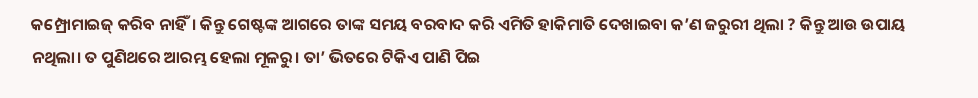କମ୍ପ୍ରୋମାଇଜ୍ କରିବ ନାହିଁ। କିନ୍ତୁ ଗେଷ୍ଟଙ୍କ ଆଗରେ ତାଙ୍କ ସମୟ ବରବାଦ କରି ଏମିତି ହାକିମାତି ଦେଖାଇବା କ’ଣ ଜରୁରୀ ଥିଲା ? କିନ୍ତୁ ଆଉ ଉପାୟ ନଥିଲା। ତ ପୁଣିଥରେ ଆରମ୍ଭ ହେଲା ମୂଳରୁ। ତା’ ଭିତରେ ଟିକିଏ ପାଣି ପିଇ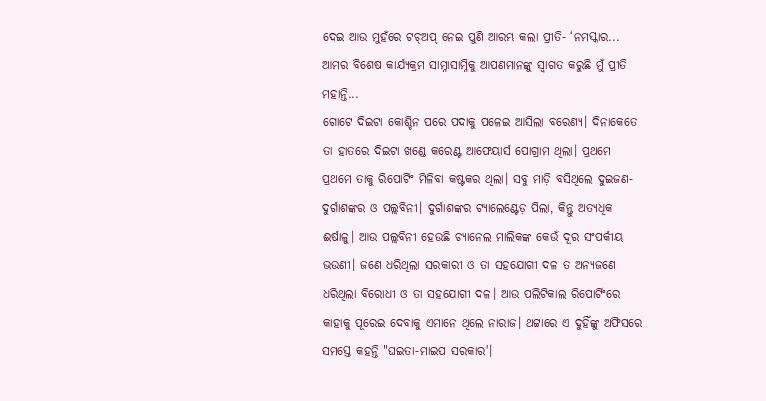ଦେଇ ଆଉ ମୁହଁରେ ଟଚ୍ଅପ୍ ନେଇ ପୁଣି ଆରମ୍ଭ କଲା ପ୍ରୀତି- ‘ନମସ୍କାର... ଆମର ବିଶେଷ କାର୍ଯ୍ୟକ୍ରମ ସାମ୍ନାସାମ୍ନିକୁ ଆପଣମାନଙ୍କୁ ସ୍ୱାଗତ କରୁଛି ମୁଁ ପ୍ରୀତି ମହାନ୍ତି...
ଗୋଟେ ଦିଇଟା କୋଶ୍ଚିନ ପରେ ପଦାକୁ ପଳେଇ ଆସିଲା ବରେଣ୍ୟ। ଦିନାକେତେ ତା ହାତରେ ଦିଇଟା ଖଣ୍ଡେ କରେଣ୍ଟ ଆଫେୟାର୍ସ ପୋଗ୍ରାମ ଥିଲା। ପ୍ରଥମେ ପ୍ରଥମେ ତାକୁ ରିପୋର୍ଟିଂ ମିଳିବା କଷ୍ଟକର ଥିଲା। ସବୁ ମାଡ଼ି ବସିଥିଲେ ଦୁଇଜଣ- ଦୁର୍ଗାଶଙ୍କର ଓ ପଲ୍ଲବିନୀ। ଦୁର୍ଗାଶଙ୍କର ଟ୍ୟାଲେଣ୍ଟେଡ଼ ପିଲା, କିନ୍ତୁ ଅତ୍ୟଧିକ ଈର୍ଷାଳୁ। ଆଉ ପଲ୍ଲବିନୀ ହେଉଛି ଚ୍ୟାନେଲ ମାଲିକଙ୍କ କେଉଁ ଦୂର ସଂପର୍କୀୟ ଭଉଣୀ। ଜଣେ ଧରିଥିଲା ସରକାରୀ ଓ ତା ସହଯୋଗୀ ଦଳ ତ ଅନ୍ୟଜଣେ ଧରିଥିଲା ବିରୋଧୀ ଓ ତା ସହଯୋଗୀ ଦଳ। ଆଉ ପଲିଟିକାଲ ରିପୋର୍ଟିଂରେ କାହାକୁ ପୂରେଇ ଦେବାକୁ ଏମାନେ ଥିଲେ ନାରାଜ। ଥଟ୍ଟାରେ ଏ ଦୁହିଁଙ୍କୁ ଅଫିସରେ ସମସ୍ତେ କହନ୍ତି "ଘଇତା-ମାଇପ ସରକାର'।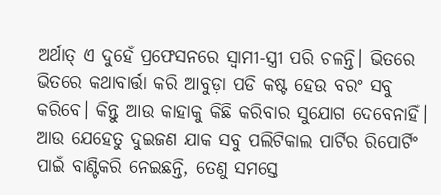ଅର୍ଥାତ୍ ଏ ଦୁହେଁ ପ୍ରଫେସନରେ ସ୍ୱାମୀ-ସ୍ତ୍ରୀ ପରି ଚଳନ୍ତି। ଭିତରେ ଭିତରେ କଥାବାର୍ତ୍ତା କରି ଆବୁଡ଼ା ପଡି କଷ୍ଟ ହେଉ ବରଂ ସବୁ କରିବେ। କିନ୍ତୁ ଆଉ କାହାକୁ କିଛି କରିବାର ସୁଯୋଗ ଦେବେନାହିଁ। ଆଉ ଯେହେତୁ ଦୁଇଜଣ ଯାକ ସବୁ ପଲିଟିକାଲ ପାର୍ଟିର ରିପୋର୍ଟିଂ ପାଇଁ ବାଣ୍ଟିକରି ନେଇଛନ୍ତି, ତେଣୁ ସମସ୍ତେ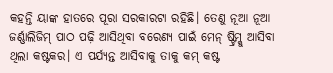କହନ୍ତି ୟାଙ୍କ ହାତରେ ପୂରା ସରକାରଟା ରହିଛି। ତେଣୁ ନୂଆ ନୂଆ ଜର୍ଣ୍ଣାଲିଜିମ୍ ପାଠ ପଢ଼ି ଆସିଥିବା ବରେଣ୍ୟ ପାଇଁ ମେନ୍ ଷ୍ଟ୍ରିମ୍କୁ ଆସିବା ଥିଲା କଷ୍ଟକର। ଏ ପର୍ଯ୍ୟନ୍ତ ଆସିବାକୁ ତାକୁ କମ୍ କଷ୍ଟ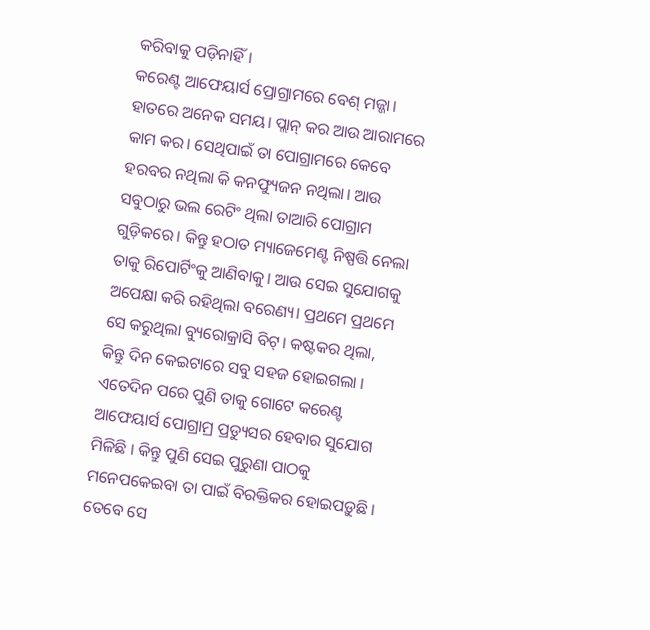କରିବାକୁ ପଡ଼ିନାହିଁ।
କରେଣ୍ଟ ଆଫେୟାର୍ସ ପ୍ରୋଗ୍ରାମରେ ବେଶ୍ ମଜ୍ଜା। ହାତରେ ଅନେକ ସମୟ। ପ୍ଲାନ୍ କର ଆଉ ଆରାମରେ କାମ କର। ସେଥିପାଇଁ ତା ପୋଗ୍ରାମରେ କେବେ ହରବର ନଥିଲା କି କନଫ୍ୟୁଜନ ନଥିଲା। ଆଉ ସବୁଠାରୁ ଭଲ ରେଟିଂ ଥିଲା ତାଆରି ପୋଗ୍ରାମ ଗୁଡ଼ିକରେ। କିନ୍ତୁ ହଠାତ ମ୍ୟାଜେମେଣ୍ଟ ନିଷ୍ପତ୍ତି ନେଲା ତାକୁ ରିପୋର୍ଟିଂକୁ ଆଣିବାକୁ। ଆଉ ସେଇ ସୁଯୋଗକୁ ଅପେକ୍ଷା କରି ରହିଥିଲା ବରେଣ୍ୟ। ପ୍ରଥମେ ପ୍ରଥମେ ସେ କରୁଥିଲା ବ୍ୟୁରୋକ୍ରାସି ବିଟ୍। କଷ୍ଟକର ଥିଲା, କିନ୍ତୁ ଦିନ କେଇଟାରେ ସବୁ ସହଜ ହୋଇଗଲା । ଏତେଦିନ ପରେ ପୁଣି ତାକୁ ଗୋଟେ କରେଣ୍ଟ ଆଫେୟାର୍ସ ପୋଗ୍ରାମ୍ର ପ୍ରଡ୍ୟୁସର ହେବାର ସୁଯୋଗ ମିଳିଛି । କିନ୍ତୁ ପୁଣି ସେଇ ପୁରୁଣା ପାଠକୁ ମନେପକେଇବା ତା ପାଇଁ ବିରକ୍ତିକର ହୋଇପଡ଼ୁଛି । ତେବେ ସେ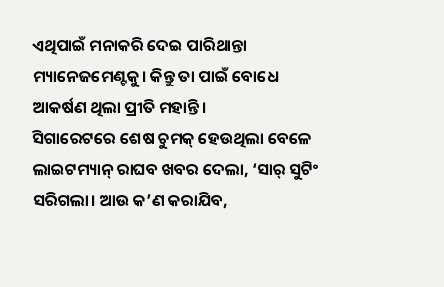ଏଥିପାଇଁ ମନାକରି ଦେଇ ପାରିଥାନ୍ତା ମ୍ୟାନେଜମେଣ୍ଟକୁ। କିନ୍ତୁ ତା ପାଇଁ ବୋଧେ ଆକର୍ଷଣ ଥିଲା ପ୍ରୀତି ମହାନ୍ତି।
ସିଗାରେଟରେ ଶେଷ ଚୁମକ୍ ହେଉଥିଲା ବେଳେ ଲାଇଟମ୍ୟାନ୍ ରାଘବ ଖବର ଦେଲା, ‘ସାର୍ ସୁଟିଂ ସରିଗଲା। ଆଉ କ’ଣ କରାଯିବ,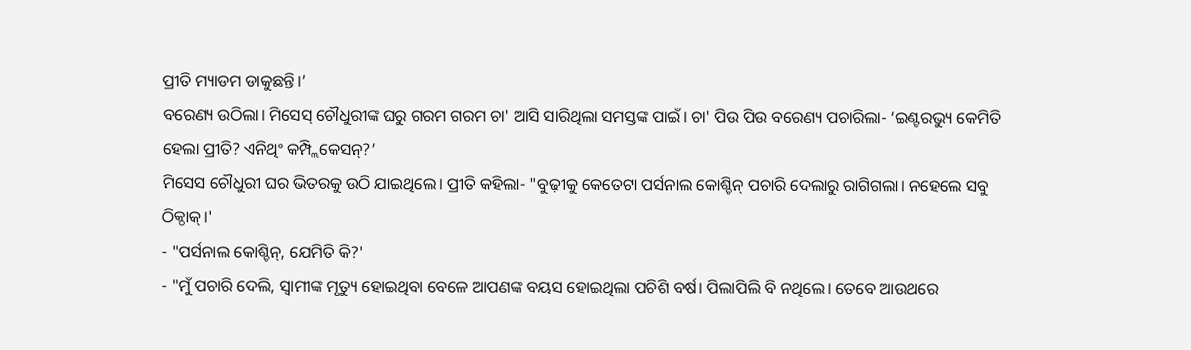ପ୍ରୀତି ମ୍ୟାଡମ ଡାକୁଛନ୍ତି।’
ବରେଣ୍ୟ ଉଠିଲା। ମିସେସ୍ ଚୌଧୁରୀଙ୍କ ଘରୁ ଗରମ ଗରମ ଚା' ଆସି ସାରିଥିଲା ସମସ୍ତଙ୍କ ପାଇଁ। ଚା' ପିଉ ପିଉ ବରେଣ୍ୟ ପଚାରିଲା- ‘ଇଣ୍ଟରଭ୍ୟୁ କେମିତି ହେଲା ପ୍ରୀତି? ଏନିଥିଂ କମ୍ପ୍ଲିକେସନ୍?’
ମିସେସ ଚୌଧୁରୀ ଘର ଭିତରକୁ ଉଠି ଯାଇଥିଲେ। ପ୍ରୀତି କହିଲା- "ବୁଢ଼ୀକୁ କେତେଟା ପର୍ସନାଲ କୋଶ୍ଚିନ୍ ପଚାରି ଦେଲାରୁ ରାଗିଗଲା। ନହେଲେ ସବୁ ଠିକ୍ଠାକ୍।'
- "ପର୍ସନାଲ କୋଶ୍ଚିନ୍, ଯେମିତି କି?'
- "ମୁଁ ପଚାରି ଦେଲି, ସ୍ୱାମୀଙ୍କ ମୃତ୍ୟୁ ହୋଇଥିବା ବେଳେ ଆପଣଙ୍କ ବୟସ ହୋଇଥିଲା ପଚିଶି ବର୍ଷ। ପିଲାପିଲି ବି ନଥିଲେ। ତେବେ ଆଉଥରେ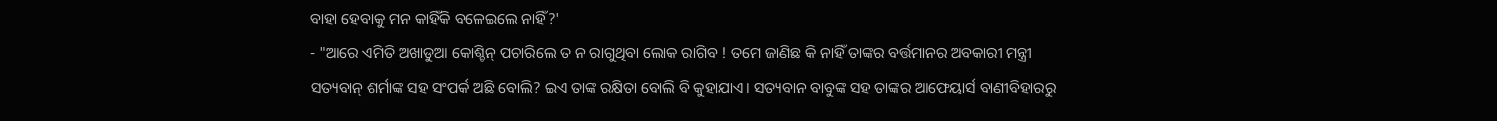ବାହା ହେବାକୁ ମନ କାହିଁକି ବଳେଇଲେ ନାହିଁ?'
- "ଆରେ ଏମିତି ଅଖାଡୁଆ କୋଶ୍ଚିନ୍ ପଚାରିଲେ ତ ନ ରାଗୁଥିବା ଲୋକ ରାଗିବ ! ତମେ ଜାଣିଛ କି ନାହିଁ ତାଙ୍କର ବର୍ତ୍ତମାନର ଅବକାରୀ ମନ୍ତ୍ରୀ ସତ୍ୟବାନ୍ ଶର୍ମାଙ୍କ ସହ ସଂପର୍କ ଅଛି ବୋଲି? ଇଏ ତାଙ୍କ ରକ୍ଷିତା ବୋଲି ବି କୁହାଯାଏ। ସତ୍ୟବାନ ବାବୁଙ୍କ ସହ ତାଙ୍କର ଆଫେୟାର୍ସ ବାଣୀବିହାରରୁ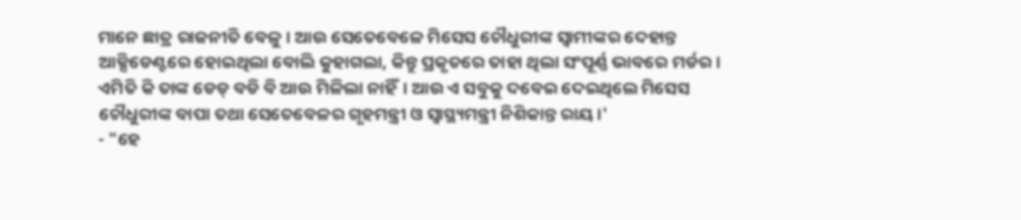ମାନେ ଛାତ୍ର ରାଜନୀତି ବେଳୁ। ଆଉ ସେତେବେଳେ ମିସେସ ଚୌଧୁରୀଙ୍କ ସ୍ୱାମୀଙ୍କର ଦେହାନ୍ତ ଆକ୍ସିଡେଣ୍ଟରେ ହୋଇଥିଲା ବୋଲି କୁହାଗଲା, କିନ୍ତୁ ପ୍ରକୃତରେ ତାହା ଥିଲା ସଂପୂର୍ଣ୍ଣ ଭାବରେ ମର୍ଡର। ଏମିତି କି ତାଙ୍କ ଡେଡ୍ ବଡି ବି ଆଉ ମିଳିଲା ନାହିଁ। ଆଉ ଏ ସବୁକୁ ଦବେଇ ଦେଇଥିଲେ ମିସେସ ଚୌଧୁରୀଙ୍କ ବାପା ତଥା ସେତେବେଳର ଗୃହମନ୍ତ୍ରୀ ଓ ସ୍ୱାସ୍ଥ୍ୟମନ୍ତ୍ରୀ ନିଶିକାନ୍ତ ରାୟ।'
- "ହେ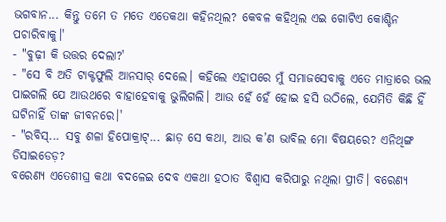ଭଗବାନ... କିନ୍ତୁ ତମେ ତ ମତେ ଏତେକଥା କହିନଥିଲ? କେବଳ କହିଥିଲ ଏଇ ଗୋଟିଏ କୋଶ୍ଚିନ ପଚାରିବାକୁ।'
- "ବୁଢ଼ୀ କି ଉତ୍ତର ଦେଲା?'
- "ସେ ବି ଅତି ଟାକ୍ଟଫୁଲି ଆନସାର୍ ଦେଲେ। କହିଲେ ଏହାପରେ ମୁଁ ସମାଜସେବାକୁ ଏତେ ମାତ୍ରାରେ ଭଲ ପାଇଗଲି ଯେ ଆଉଥରେ ବାହାହେବାକୁ ଭୁଲିଗଲି। ଆଉ ହେଁ ହେଁ ହୋଇ ହସି ଉଠିଲେ, ଯେମିତି କିଛି ହିଁ ଘଟିନାହିଁ ତାଙ୍କ ଜୀବନରେ।'
- "ରବିସ୍... ସବୁ ଶଳା ହିପୋକ୍ରାଟ୍... ଛାଡ଼ ସେ କଥା, ଆଉ କ’ଣ ଭାବିଲ ମୋ ବିଷୟରେ? ଏନିଥିଙ୍ଗ ଡିସାଇଡେଡ଼?
ବରେଣ୍ୟ ଏତେଶୀଘ୍ର କଥା ବଦଳେଇ ଦେବ ଏକଥା ହଠାତ ବିଶ୍ୱାସ କରିପାରୁ ନଥିଲା ପ୍ରୀତି। ବରେଣ୍ୟ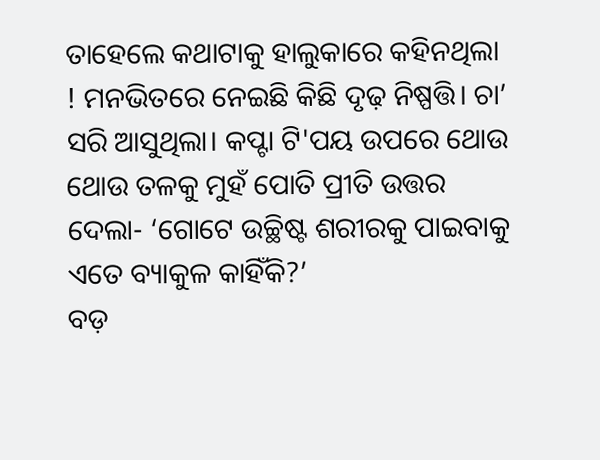ତାହେଲେ କଥାଟାକୁ ହାଲୁକାରେ କହିନଥିଲା ! ମନଭିତରେ ନେଇଛି କିଛି ଦୃଢ଼ ନିଷ୍ପତ୍ତି। ଚା’ ସରି ଆସୁଥିଲା। କପ୍ଟା ଟି'ପୟ ଉପରେ ଥୋଉ ଥୋଉ ତଳକୁ ମୁହଁ ପୋତି ପ୍ରୀତି ଉତ୍ତର ଦେଲା- ‘ଗୋଟେ ଉଚ୍ଛିଷ୍ଟ ଶରୀରକୁ ପାଇବାକୁ ଏତେ ବ୍ୟାକୁଳ କାହିଁକି?’
ବଡ଼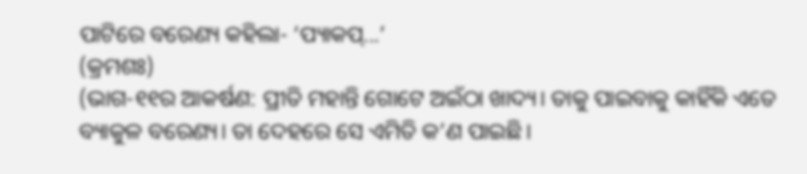ପାଟିରେ ବରେଣ୍ୟ କହିଲା- ‘ପ୍ୟାକପ୍...’
(କ୍ରମଶଃ)
(ଭାଗ-୧୧ର ଆକର୍ଷଣ: ପ୍ରୀତି ମହାନ୍ତି ଗୋଟେ ଅଇଁଠା ଖାଦ୍ୟ। ତାକୁ ପାଇବାକୁ କାହିଁକି ଏତେ ବ୍ୟାକୁଳ ବରେଣ୍ୟ। ତା ଦେହରେ ସେ ଏମିତି କ’ଣ ପାଇଛି।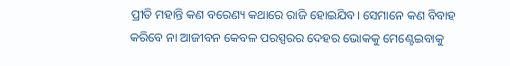ପ୍ରୀତି ମହାନ୍ତି କଣ ବରେଣ୍ୟ କଥାରେ ରାଜି ହୋଇଯିବ। ସେମାନେ କଣ ବିବାହ କରିବେ ନା ଆଜୀବନ କେବଳ ପରସ୍ପରର ଦେହର ଭୋକକୁ ମେଣ୍ଟେଇବାକୁ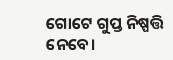ଗୋଟେ ଗୁପ୍ତ ନିଷ୍ପତ୍ତି ନେବେ।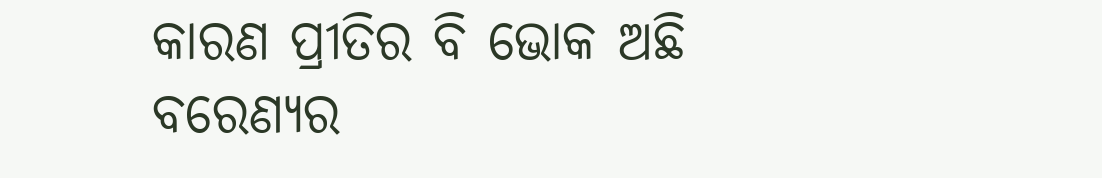କାରଣ ପ୍ରୀତିର ବି ଭୋକ ଅଛି ବରେଣ୍ୟର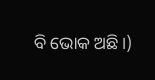ବି ଭୋକ ଅଛି।)